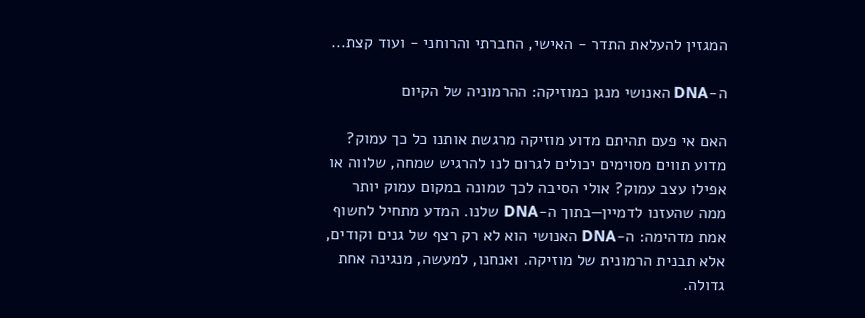המגזין להעלאת התדר - האישי, החברתי והרוחני - ועוד קצת...

ה-DNA האנושי מנגן כמוזיקה: ההרמוניה של הקיום

האם אי פעם תהיתם מדוע מוזיקה מרגשת אותנו כל כך עמוק? מדוע תווים מסוימים יכולים לגרום לנו להרגיש שמחה, שלווה או אפילו עצב עמוק? אולי הסיבה לכך טמונה במקום עמוק יותר ממה שהעזנו לדמיין—בתוך ה-DNA שלנו. המדע מתחיל לחשוף אמת מדהימה: ה-DNA האנושי הוא לא רק רצף של גנים וקודים, אלא תבנית הרמונית של מוזיקה. ואנחנו, למעשה, מנגינה אחת גדולה.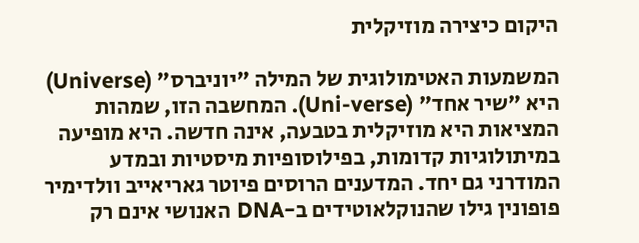היקום כיצירה מוזיקלית

המשמעות האטימולוגית של המילה "יוניברס" (Universe) היא "שיר אחד" (Uni-verse). המחשבה הזו, שמהות המציאות היא מוזיקלית בטבעה, אינה חדשה. היא מופיעה במיתולוגיות קדומות, בפילוסופיות מיסטיות ובמדע המודרני גם יחד. המדענים הרוסים פיוטר גאריאייב וולדימיר פופונין גילו שהנוקלאוטידים ב-DNA האנושי אינם רק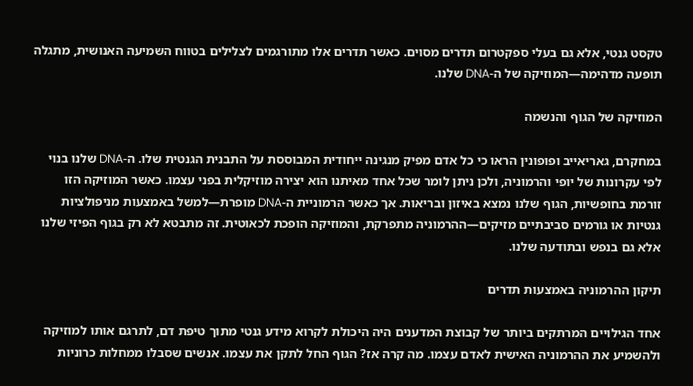טקסט גנטי, אלא גם בעלי ספקטרום תדרים מסוים. כאשר תדרים אלו מתורגמים לצלילים בטווח השמיעה האנושית, מתגלה תופעה מדהימה—המוזיקה של ה-DNA שלנו.

המוזיקה של הגוף והנשמה

במחקרם, גאריאייב ופופונין הראו כי כל אדם מפיק מנגינה ייחודית המבוססת על התבנית הגנטית שלו. ה-DNA שלנו בנוי לפי עקרונות של יופי והרמוניה, ולכן ניתן לומר שכל אחד מאיתנו הוא יצירה מוזיקלית בפני עצמו. כאשר המוזיקה הזו זורמת בחופשיות, הגוף שלנו נמצא באיזון ובריאות. אך כאשר הרמוניית ה-DNA מופרת—למשל באמצעות מניפולציות גנטיות או גורמים סביבתיים מזיקים—ההרמוניה מתפרקת, והמוזיקה הופכת לכאוטית. זה מתבטא לא רק בגוף הפיזי שלנו אלא גם בנפש ובתודעה שלנו.

תיקון ההרמוניה באמצעות תדרים

אחד הגילויים המרתקים ביותר של קבוצת המדענים היה היכולת לקרוא מידע גנטי מתוך טיפת דם, לתרגם אותו למוזיקה ולהשמיע את ההרמוניה האישית לאדם עצמו. מה קרה אז? הגוף החל לתקן את עצמו. אנשים שסבלו ממחלות כרוניות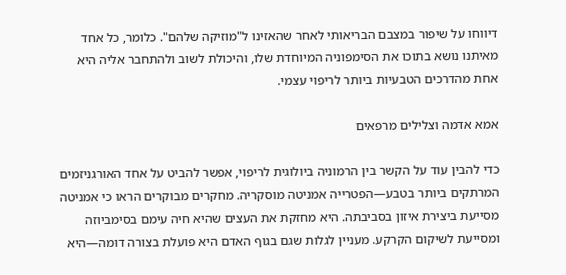דיווחו על שיפור במצבם הבריאותי לאחר שהאזינו ל"מוזיקה שלהם". כלומר, כל אחד מאיתנו נושא בתוכו את הסימפוניה המיוחדת שלו, והיכולת לשוב ולהתחבר אליה היא אחת מהדרכים הטבעיות ביותר לריפוי עצמי.

אמא אדמה וצלילים מרפאים

כדי להבין עוד על הקשר בין הרמוניה ביולוגית לריפוי, אפשר להביט על אחד האורגניזמים המרתקים ביותר בטבע—הפטרייה אמניטה מוסקריה. מחקרים מבוקרים הראו כי אמניטה מסייעת ביצירת איזון בסביבתה. היא מחזקת את העצים שהיא חיה עימם בסימביוזה ומסייעת לשיקום הקרקע. מעניין לגלות שגם בגוף האדם היא פועלת בצורה דומה—היא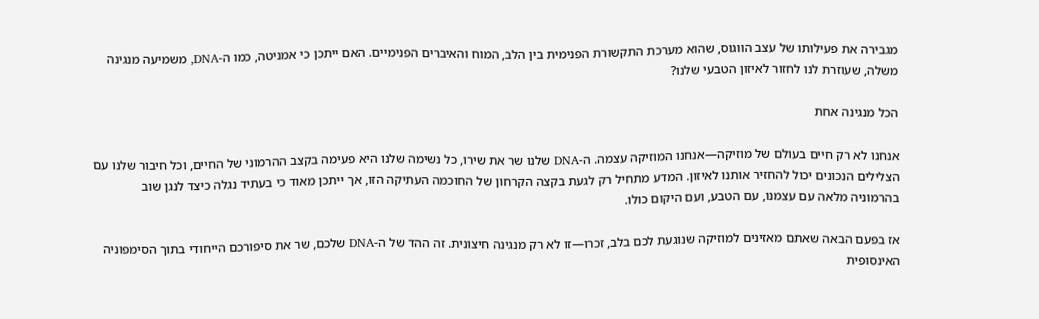מגבירה את פעילותו של עצב הווגוס, שהוא מערכת התקשורת הפנימית בין הלב, המוח והאיברים הפנימיים. האם ייתכן כי אמניטה, כמו ה-DNA, משמיעה מנגינה משלה, שעוזרת לנו לחזור לאיזון הטבעי שלנו?

הכל מנגינה אחת

אנחנו לא רק חיים בעולם של מוזיקה—אנחנו המוזיקה עצמה. ה-DNA שלנו שר את שירו, כל נשימה שלנו היא פעימה בקצב ההרמוני של החיים, וכל חיבור שלנו עם הצלילים הנכונים יכול להחזיר אותנו לאיזון. המדע מתחיל רק לגעת בקצה הקרחון של החוכמה העתיקה הזו, אך ייתכן מאוד כי בעתיד נגלה כיצד לנגן שוב בהרמוניה מלאה עם עצמנו, עם הטבע, ועם היקום כולו.

אז בפעם הבאה שאתם מאזינים למוזיקה שנוגעת לכם בלב, זכרו—זו לא רק מנגינה חיצונית. זה ההד של ה-DNA שלכם, שר את סיפורכם הייחודי בתוך הסימפוניה האינסופית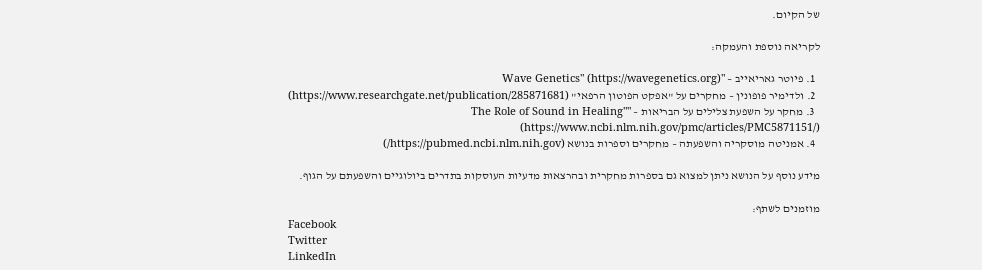של הקיום.

לקריאה נוספת והעמקה:

  1. פיוטר גאריאייב – "Wave Genetics" (https://wavegenetics.org)
  2. ולדימיר פופונין – מחקרים על "אפקט הפוטון הרפאי" (https://www.researchgate.net/publication/285871681)
  3. מחקר על השפעת צלילים על הבריאות – "The Role of Sound in Healing" (https://www.ncbi.nlm.nih.gov/pmc/articles/PMC5871151/)
  4. אמניטה מוסקריה והשפעתה – מחקרים וספרות בנושא (https://pubmed.ncbi.nlm.nih.gov/)

מידע נוסף על הנושא ניתן למצוא גם בספרות מחקרית ובהרצאות מדעיות העוסקות בתדרים ביולוגיים והשפעתם על הגוף.

מוזמנים לשתף:
Facebook
Twitter
LinkedIn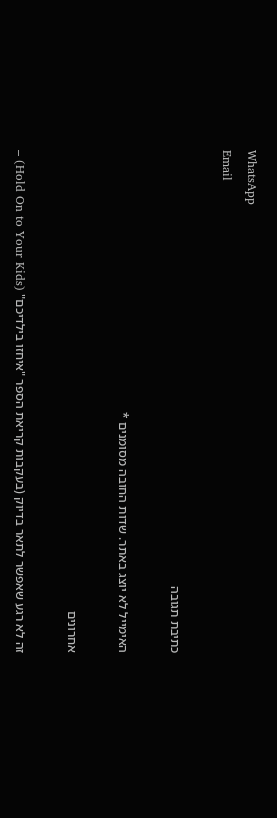WhatsApp
Email

כתיבת תגובה

האימייל לא יוצג באתר. שדות החובה מסומנים *

אחרונים

זה לא רגע שאפשר לתאר בדיוק (בעקבות קריאת הספר "איחזו בילדיכם" (Hold On to Your Kids) –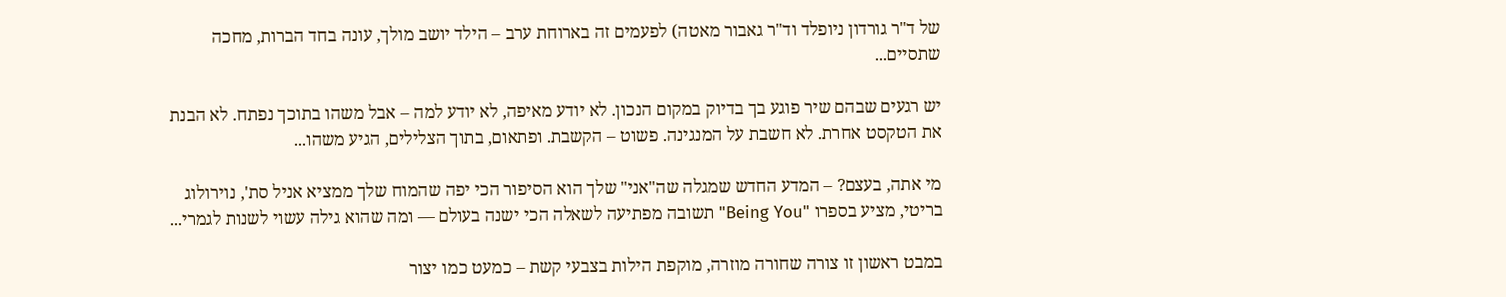של ד"ר גורדון ניופלד וד"ר גאבור מאטה) לפעמים זה בארוחת ערב – הילד יושב מולך, עונה בחד הברות, מחכה שתסיים...

יש רגעים שבהם שיר פוגע בך בדיוק במקום הנכון. לא יודע מאיפה, לא יודע למה – אבל משהו בתוכך נפתח. לא הבנת את הטקסט אחרת. לא חשבת על המנגינה. פשוט – הקשבת. ופתאום, בתוך הצלילים, הגיע משהו...

מי אתה, בעצם? – המדע החדש שמגלה שה"אני" שלך הוא הסיפור הכי יפה שהמוח שלך ממציא אניל סת', נוירולוג בריטי, מציע בספרו "Being You" תשובה מפתיעה לשאלה הכי ישנה בעולם — ומה שהוא גילה עשוי לשנות לגמרי...

במבט ראשון זו צורה שחורה מוזרה, מוקפת הילות בצבעי קשת – כמעט כמו יצור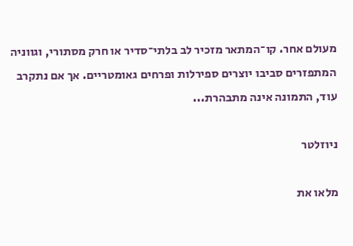מעולם אחר. קו־המתאר מזכיר לב בלתי־סדיר או חרק מסתורי, וגווניה המתפזרים סביבו יוצרים ספירלות ופרחים גאומטריים. אך אם נתקרב עוד, התמונה אינה מתבהרת...

ניוזלטר

מלאו את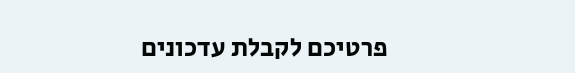פרטיכם לקבלת עדכונים